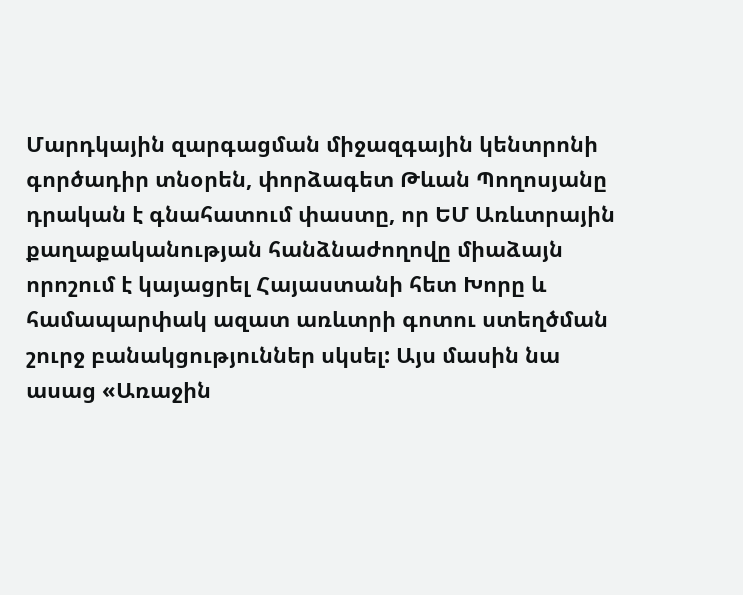Մարդկային զարգացման միջազգային կենտրոնի գործադիր տնօրեն, փորձագետ Թևան Պողոսյանը դրական է գնահատում փաստը, որ ԵՄ Առևտրային քաղաքականության հանձնաժողովը միաձայն որոշում է կայացրել Հայաստանի հետ Խորը և համապարփակ ազատ առևտրի գոտու ստեղծման շուրջ բանակցություններ սկսել: Այս մասին նա ասաց «Առաջին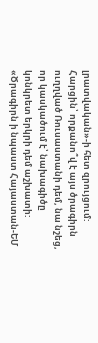լրատվական»-ի հետ զրույցում:
Հարցին՝ որքանո՞վ է այս ծրագիրն ուղղված Ռուսաստանի դեմ, նա նշեց, որ կասկածում է՝ նախագիծը կոնկրետ երկրի դեմ աշխատի: «Ծրագիրն ի նպաստ Հայաստան-ԵՄ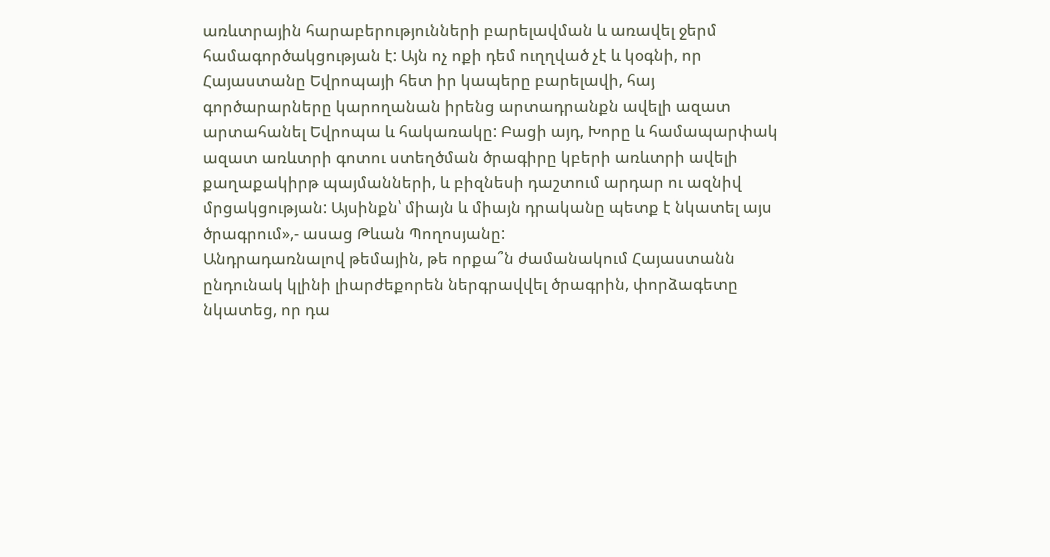առևտրային հարաբերությունների բարելավման և առավել ջերմ համագործակցության է: Այն ոչ ոքի դեմ ուղղված չէ և կօգնի, որ Հայաստանը Եվրոպայի հետ իր կապերը բարելավի, հայ գործարարները կարողանան իրենց արտադրանքն ավելի ազատ արտահանել Եվրոպա և հակառակը: Բացի այդ, Խորը և համապարփակ ազատ առևտրի գոտու ստեղծման ծրագիրը կբերի առևտրի ավելի քաղաքակիրթ պայմանների, և բիզնեսի դաշտում արդար ու ազնիվ մրցակցության: Այսինքն՝ միայն և միայն դրականը պետք է նկատել այս ծրագրում»,- ասաց Թևան Պողոսյանը:
Անդրադառնալով թեմային, թե որքա՞ն ժամանակում Հայաստանն ընդունակ կլինի լիարժեքորեն ներգրավվել ծրագրին, փորձագետը նկատեց, որ դա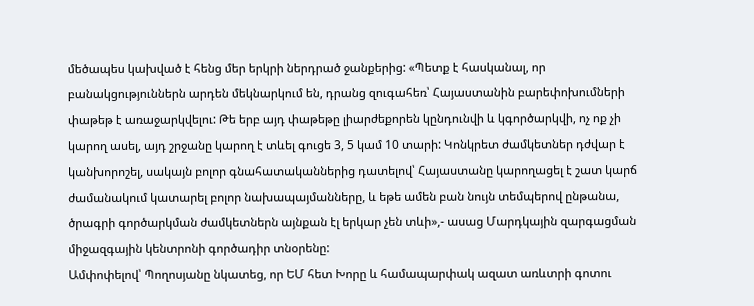մեծապես կախված է հենց մեր երկրի ներդրած ջանքերից: «Պետք է հասկանալ, որ բանակցություններն արդեն մեկնարկում են, դրանց զուգահեռ՝ Հայաստանին բարեփոխումների փաթեթ է առաջարկվելու: Թե երբ այդ փաթեթը լիարժեքորեն կընդունվի և կգործարկվի, ոչ ոք չի կարող ասել, այդ շրջանը կարող է տևել գուցե 3, 5 կամ 10 տարի: Կոնկրետ ժամկետներ դժվար է կանխորոշել, սակայն բոլոր գնահատականներից դատելով՝ Հայաստանը կարողացել է շատ կարճ ժամանակում կատարել բոլոր նախապայմանները, և եթե ամեն բան նույն տեմպերով ընթանա, ծրագրի գործարկման ժամկետներն այնքան էլ երկար չեն տևի»,- ասաց Մարդկային զարգացման միջազգային կենտրոնի գործադիր տնօրենը:
Ամփոփելով՝ Պողոսյանը նկատեց, որ ԵՄ հետ Խորը և համապարփակ ազատ առևտրի գոտու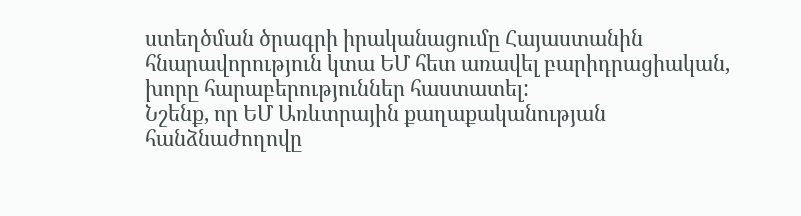ստեղծման ծրագրի իրականացումը Հայաստանին հնարավորություն կտա ԵՄ հետ առավել բարիդրացիական, խորը հարաբերություններ հաստատել:
Նշենք, որ ԵՄ Առևտրային քաղաքականության հանձնաժողովը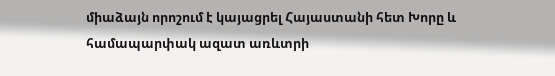միաձայն որոշում է կայացրել Հայաստանի հետ Խորը և համապարփակ ազատ առևտրի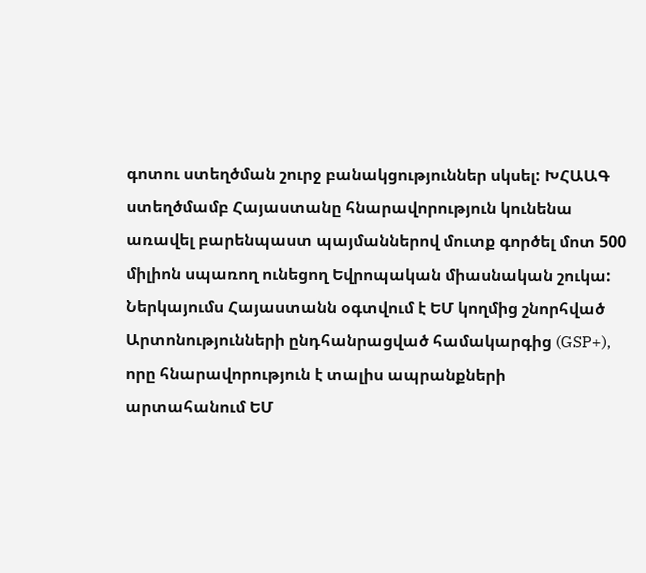գոտու ստեղծման շուրջ բանակցություններ սկսել: ԽՀԱԱԳ ստեղծմամբ Հայաստանը հնարավորություն կունենա առավել բարենպաստ պայմաններով մուտք գործել մոտ 500 միլիոն սպառող ունեցող Եվրոպական միասնական շուկա: Ներկայումս Հայաստանն օգտվում է ԵՄ կողմից շնորհված Արտոնությունների ընդհանրացված համակարգից (GSP+), որը հնարավորություն է տալիս ապրանքների արտահանում ԵՄ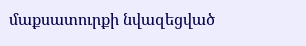մաքսատուրքի նվազեցված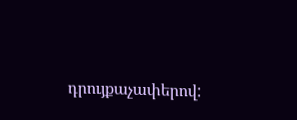դրույքաչափերով: